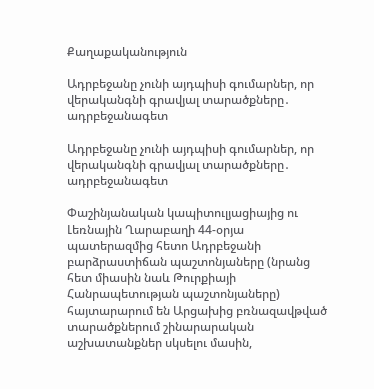Քաղաքականություն

Ադրբեջանը չունի այդպիսի գումարներ, որ վերականգնի գրավյալ տարածքները․ ադրբեջանագետ

Ադրբեջանը չունի այդպիսի գումարներ, որ վերականգնի գրավյալ տարածքները․ ադրբեջանագետ

Փաշինյանական կապիտուլյացիայից ու Լեռնային Ղարաբաղի 44-օրյա պատերազմից հետո Ադրբեջանի բարձրաստիճան պաշտոնյաները (նրանց հետ միասին նաև Թուրքիայի Հանրապետության պաշտոնյաները) հայտարարում են Արցախից բռնազավթված տարածքներում շինարարական աշխատանքներ սկսելու մասին,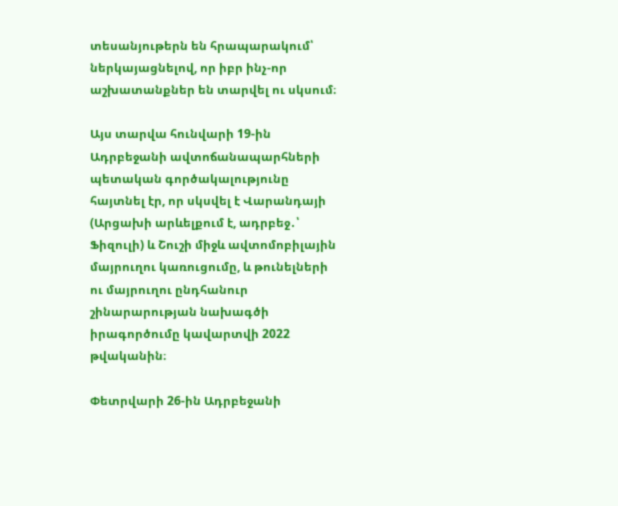տեսանյութերն են հրապարակում՝ ներկայացնելով, որ իբր ինչ-որ աշխատանքներ են տարվել ու սկսում։

Այս տարվա հունվարի 19-ին Ադրբեջանի ավտոճանապարհների պետական գործակալությունը հայտնել էր, որ սկսվել է Վարանդայի (Արցախի արևելքում է, ադրբեջ․՝ Ֆիզուլի) և Շուշի միջև ավտոմոբիլային մայրուղու կառուցումը, և թունելների ու մայրուղու ընդհանուր շինարարության նախագծի իրագործումը կավարտվի 2022 թվականին։

Փետրվարի 26-ին Ադրբեջանի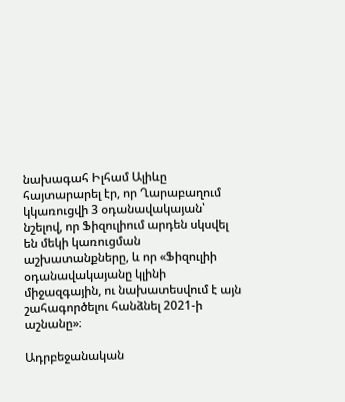նախագահ Իլհամ Ալիևը հայտարարել էր, որ Ղարաբաղում կկառուցվի 3 օդանավակայան՝ նշելով, որ Ֆիզուլիում արդեն սկսվել են մեկի կառուցման աշխատանքները, և որ «Ֆիզուլիի օդանավակայանը կլինի միջազգային, ու նախատեսվում է այն շահագործելու հանձնել 2021-ի աշնանը»։

Ադրբեջանական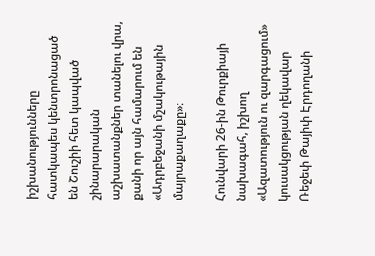իշխանությունները հատկապես կենտրոնացած են Շուշիի հետ կապված շինարարական աշխատանքներ տանելու վրա, քանի որ այն համարում են «Ադրբեջանի մշակութային մայրաքաղաքը»։

Հունվարի 26-ին Թուրքիայի նախագահ, իշխող «Ազատություն ու զարգացում» կուսակցության ղեկավար Ռեջեփ Թայիփ Էրդողանի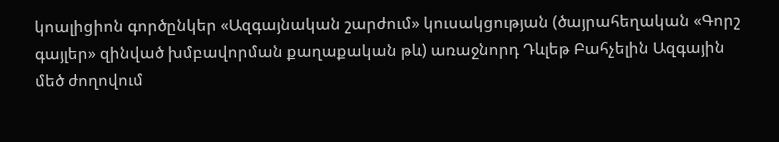կոալիցիոն գործընկեր «Ազգայնական շարժում» կուսակցության (ծայրահեղական «Գորշ գայլեր» զինված խմբավորման քաղաքական թև) առաջնորդ Դևլեթ Բահչելին Ազգային մեծ ժողովում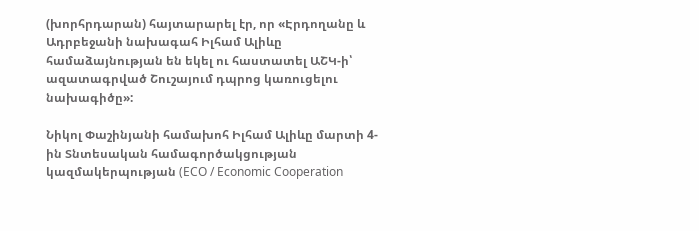(խորհրդարան) հայտարարել էր, որ «Էրդողանը և Ադրբեջանի նախագահ Իլհամ Ալիևը համաձայնության են եկել ու հաստատել ԱՇԿ-ի՝ ազատագրված Շուշայում դպրոց կառուցելու նախագիծը»:

Նիկոլ Փաշինյանի համախոհ Իլհամ Ալիևը մարտի 4-ին Տնտեսական համագործակցության կազմակերպության (ECO / Economic Cooperation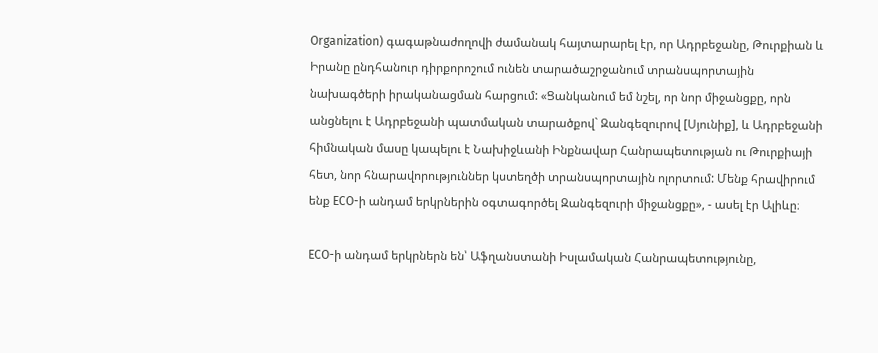Organization) գագաթնաժողովի ժամանակ հայտարարել էր, որ Ադրբեջանը, Թուրքիան և Իրանը ընդհանուր դիրքորոշում ունեն տարածաշրջանում տրանսպորտային նախագծերի իրականացման հարցում: «Ցանկանում եմ նշել, որ նոր միջանցքը, որն անցնելու է Ադրբեջանի պատմական տարածքով` Զանգեզուրով [Սյունիք], և Ադրբեջանի հիմնական մասը կապելու է Նախիջևանի Ինքնավար Հանրապետության ու Թուրքիայի հետ, նոր հնարավորություններ կստեղծի տրանսպորտային ոլորտում: Մենք հրավիրում ենք ECO-ի անդամ երկրներին օգտագործել Զանգեզուրի միջանցքը», - ասել էր Ալիևը։

ECO-ի անդամ երկրներն են՝ Աֆղանստանի Իսլամական Հանրապետությունը,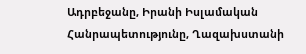Ադրբեջանը, Իրանի Իսլամական Հանրապետությունը, Ղազախստանի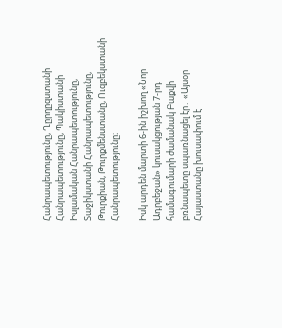Հանրապետությունը, Ղըրղըզստանի Հանրապետությունը, Պակիստանի Իսլամական Հանրապետությունը, Տաջիկստանի Հանրապետությունը, Թուրքիան, Թուրքմենստանը, Ուզբեկստանի Հանրապետությունը։

Իսկ արդեն մարտի 6-ին իշխող «Նոր Ադրբեջան» կուսակցության 7-րդ համագումարի ժամանակ Բաքվի բռնապետը սպառնացել էր․ «Այսօր Հայաստանը խուսափում է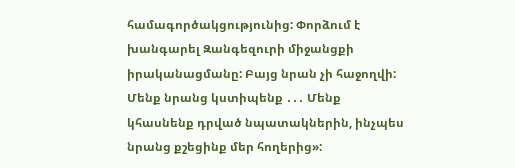համագործակցությունից: Փորձում է խանգարել Զանգեզուրի միջանցքի իրականացմանը: Բայց նրան չի հաջողվի: Մենք նրանց կստիպենք ․․․ Մենք կհասնենք դրված նպատակներին, ինչպես նրանց քշեցինք մեր հողերից»: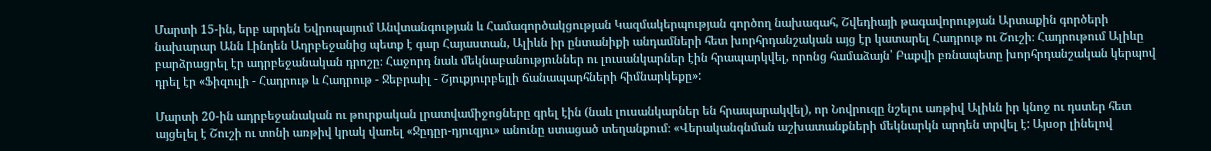Մարտի 15-ին, երբ արդեն Եվրոպայում Անվտանգության և Համագործակցության Կազմակերպության գործող նախագահ, Շվեդիայի թագավորության Արտաքին գործերի նախարար Անն Լինդեն Ադրբեջանից պետք է գար Հայաստան, Ալիևն իր ընտանիքի անդամների հետ խորհրդանշական այց էր կատարել Հադրութ ու Շուշի։ Հադրութում Ալիևը բարձրացրել էր ադրբեջանական դրոշը։ Հաջորդ նաև մեկնաբանություններ ու լուսանկարներ էին հրապարկվել, որոնց համաձայն՝ Բաքվի բռնապետը խորհրդանշական կերպով դրել էր «Ֆիզուլի - Հադրութ և Հադրութ - Ջեբրաիլ - Շյուքյուրբեյլի ճանապարհների հիմնարկեքը»:

Մարտի 20-ին ադրբեջանական ու թուրքական լրատվամիջոցները գրել էին (նաև լուսանկարներ են հրապարակվել), որ Նովրուզը նշելու առթիվ Ալիևն իր կնոջ ու դստեր հետ այցելել է Շուշի ու տոնի առթիվ կրակ վառել «Ջըդըր-դյուզյու» անունը ստացած տեղանքում։ «Վերականգնման աշխատանքների մեկնարկն արդեն տրվել է: Այսօր լինելով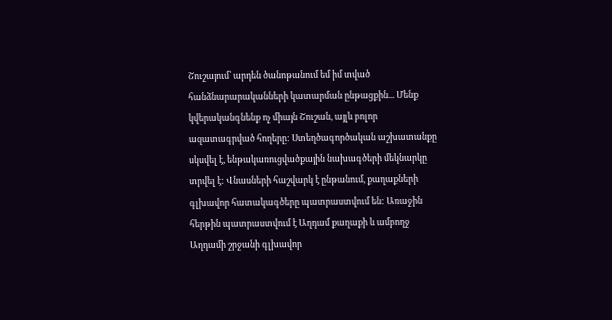Շուշայում՝ արդեն ծանոթանում եմ իմ տված հանձնարարականների կատարման ընթացքին... Մենք կվերականգնենք ոչ միայն Շուշան, այլև բոլոր ազատագրված հողերը: Ստեղծագործական աշխատանքը սկսվել է, ենթակառուցվածքային նախագծերի մեկնարկը տրվել է: Վնասների հաշվարկ է ընթանում, քաղաքների գլխավոր հատակագծերը պատրաստվում են: Առաջին հերթին պատրաստվում է Աղդամ քաղաքի և ամբողջ Աղդամի շրջանի գլխավոր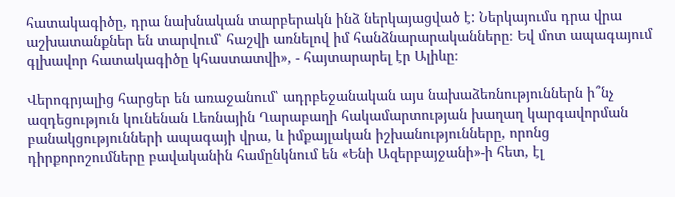հատակագիծը, դրա նախնական տարբերակն ինձ ներկայացված է: Ներկայումս դրա վրա աշխատանքներ են տարվում՝ հաշվի առնելով իմ հանձնարարականները։ Եվ մոտ ապագայում գլխավոր հատակագիծը կհաստատվի», - հայտարարել էր Ալիևը։

Վերոգրյալից հարցեր են առաջանում՝ ադրբեջանական այս նախաձեռնություններն ի՞նչ ազդեցություն կունենան Լեռնային Ղարաբաղի հակամարտության խաղաղ կարգավորման բանակցությունների ապագայի վրա, և իմքայլական իշխանությունները, որոնց դիրքորոշումները բավականին համընկնում են «Ենի Ազերբայջանի»-ի հետ, էլ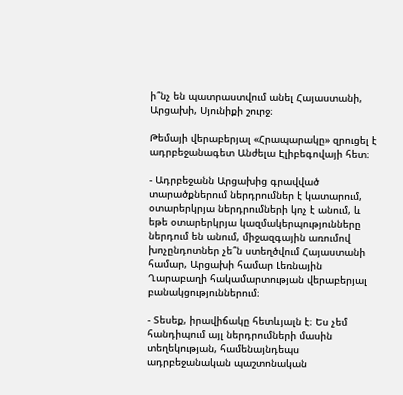ի՞նչ են պատրաստվում անել Հայաստանի, Արցախի, Սյունիքի շուրջ։

Թեմայի վերաբերյալ «Հրապարակը» զրուցել է ադրբեջանագետ Անժելա Էլիբեգովայի հետ։

- Ադրբեջանն Արցախից գրավված տարածքներում ներդրումներ է կատարում, օտարերկրյա ներդրումների կոչ է անում, և եթե օտարերկրյա կազմակերպությունները ներդում են անում, միջազգային առումով խոչընդոտներ չե՞ն ստեղծվում Հայաստանի համար, Արցախի համար Լեռնային Ղարաբաղի հակամարտության վերաբերյալ բանակցություններում։

- Տեսեք, իրավիճակը հետևյալն է։ Ես չեմ հանդիպում այլ ներդրումների մասին տեղեկության, համենայնդեպս ադրբեջանական պաշտոնական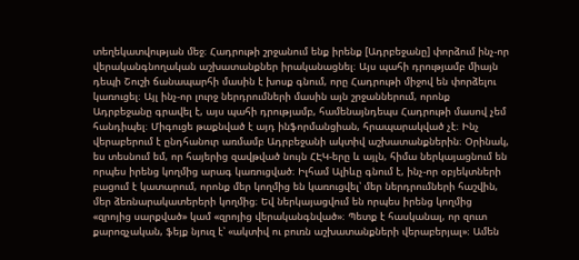տեղեկատվության մեջ։ Հադրութի շրջանում ենք իրենք [Ադրբեջանը] փորձում ինչ-որ վերականգնողական աշխատանքներ իրականացնել։ Այս պահի դրությամբ միայն դեպի Շուշի ճանապարհի մասին է խոսք գնում, որը Հադրութի միջով են փորձելու կառուցել։ Այլ ինչ-որ լուրջ ներդրումների մասին այն շրջաններում, որոնք Ադրբեջանը գրավել է, այս պահի դրությամբ, համենայնդեպս Հադրութի մասով չեմ հանդիպել։ Միգուցե թաքնված է այդ ինֆորմանցիան, հրապարակված չէ։ Ինչ վերաբերում է ընդհանուր առմամբ Ադրբեջանի ակտիվ աշխատանքներին։ Օրինակ,  ես տեսնում եմ, որ հայերից զավթված նույն ՀԷԿ-երը և այլն, հիմա ներկայացնում են որպես իրենց կողմից արագ կառուցված։ Իլհամ Ալիևը գնում է, ինչ-որ օբյեկտների բացում է կատարում, որոնք մեր կողմից են կառուցվել՝ մեր ներդրումների հաշվին, մեր ձեռնարակատերերի կողմից։ Եվ ներկայացվում են որպես իրենց կողմից «զրոյից սարքված» կամ «զրոյից վերականգնված»։ Պետք է հասկանալ, որ զուտ քարոզչական, ֆեյք նյուզ է՝ «ակտիվ ու բուռն աշխատանքների վերաբերյալ»։ Ամեն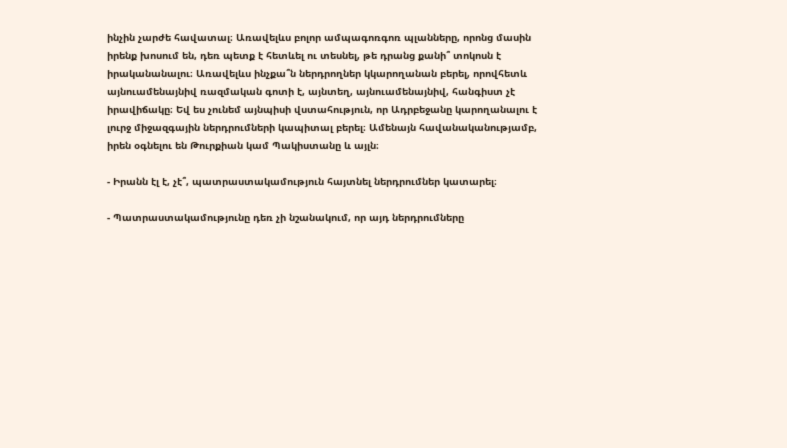ինչին չարժե հավատալ։ Առավելևս բոլոր ամպագոռգոռ պլանները, որոնց մասին իրենք խոսում են, դեռ պետք է հետևել ու տեսնել, թե դրանց քանի՞ տոկոսն է իրականանալու։ Առավելևս ինչքա՞ն ներդրողներ կկարողանան բերել, որովհետև այնուամենայնիվ ռազմական գոտի է, այնտեղ, այնուամենայնիվ, հանգիստ չէ իրավիճակը։ Եվ ես չունեմ այնպիսի վստահություն, որ Ադրբեջանը կարողանալու է լուրջ միջազգային ներդրումների կապիտալ բերել։ Ամենայն հավանականությամբ, իրեն օգնելու են Թուրքիան կամ Պակիստանը և այլն։

- Իրանն էլ է, չէ՞, պատրաստակամություն հայտնել ներդրումներ կատարել։

- Պատրաստակամությունը դեռ չի նշանակում, որ այդ ներդրումները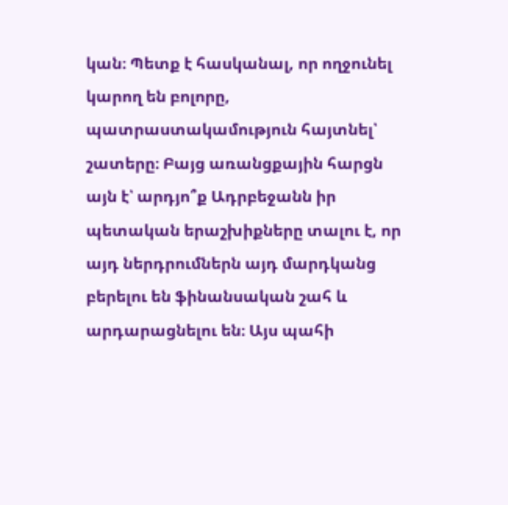կան։ Պետք է հասկանալ, որ ողջունել կարող են բոլորը, պատրաստակամություն հայտնել՝ շատերը։ Բայց առանցքային հարցն այն է՝ արդյո՞ք Ադրբեջանն իր պետական երաշխիքները տալու է, որ այդ ներդրումներն այդ մարդկանց բերելու են ֆինանսական շահ և արդարացնելու են։ Այս պահի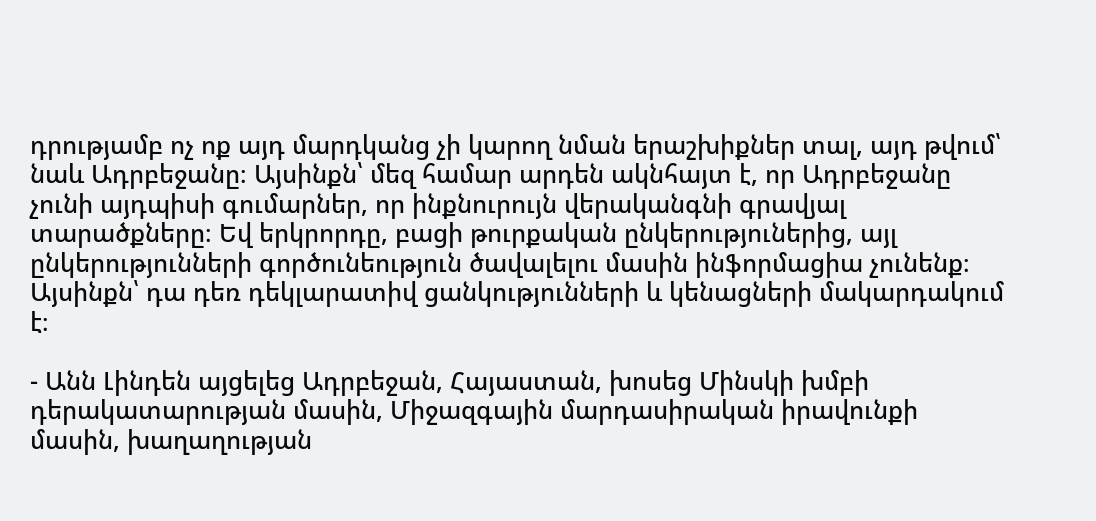դրությամբ ոչ ոք այդ մարդկանց չի կարող նման երաշխիքներ տալ, այդ թվում՝ նաև Ադրբեջանը։ Այսինքն՝ մեզ համար արդեն ակնհայտ է, որ Ադրբեջանը չունի այդպիսի գումարներ, որ ինքնուրույն վերականգնի գրավյալ տարածքները։ Եվ երկրորդը, բացի թուրքական ընկերություներից, այլ ընկերությունների գործունեություն ծավալելու մասին ինֆորմացիա չունենք։ Այսինքն՝ դա դեռ դեկլարատիվ ցանկությունների և կենացների մակարդակում է։

- Անն Լինդեն այցելեց Ադրբեջան, Հայաստան, խոսեց Մինսկի խմբի դերակատարության մասին, Միջազգային մարդասիրական իրավունքի մասին, խաղաղության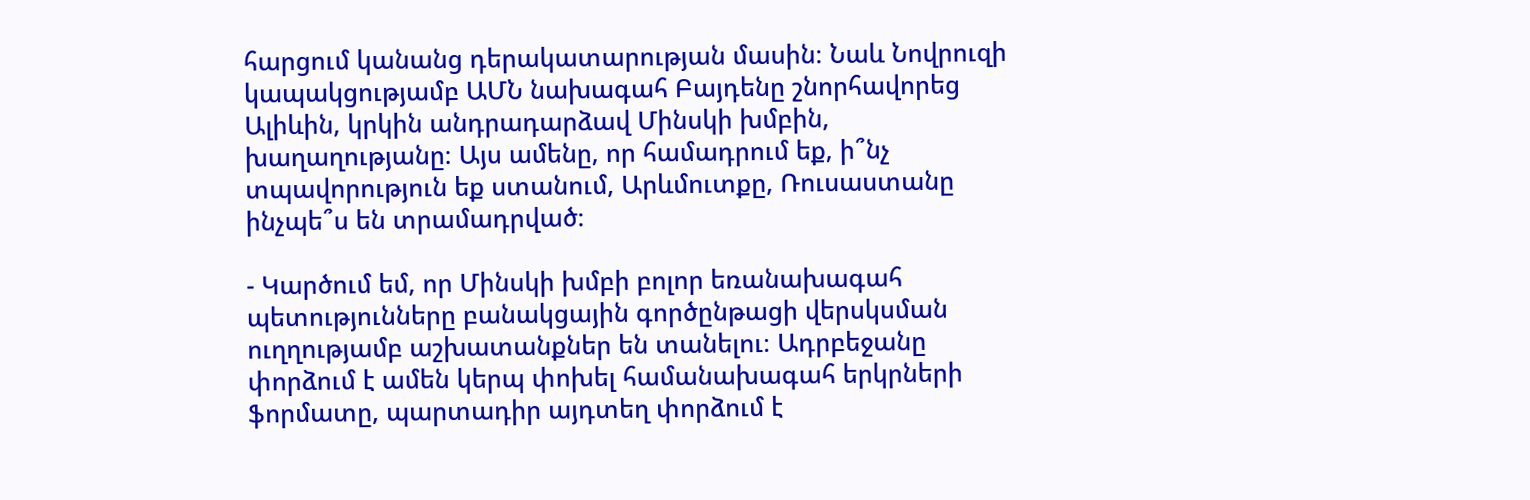հարցում կանանց դերակատարության մասին։ Նաև Նովրուզի կապակցությամբ ԱՄՆ նախագահ Բայդենը շնորհավորեց Ալիևին, կրկին անդրադարձավ Մինսկի խմբին, խաղաղությանը։ Այս ամենը, որ համադրում եք, ի՞նչ տպավորություն եք ստանում, Արևմուտքը, Ռուսաստանը ինչպե՞ս են տրամադրված։

- Կարծում եմ, որ Մինսկի խմբի բոլոր եռանախագահ պետությունները բանակցային գործընթացի վերսկսման ուղղությամբ աշխատանքներ են տանելու։ Ադրբեջանը փորձում է ամեն կերպ փոխել համանախագահ երկրների ֆորմատը, պարտադիր այդտեղ փորձում է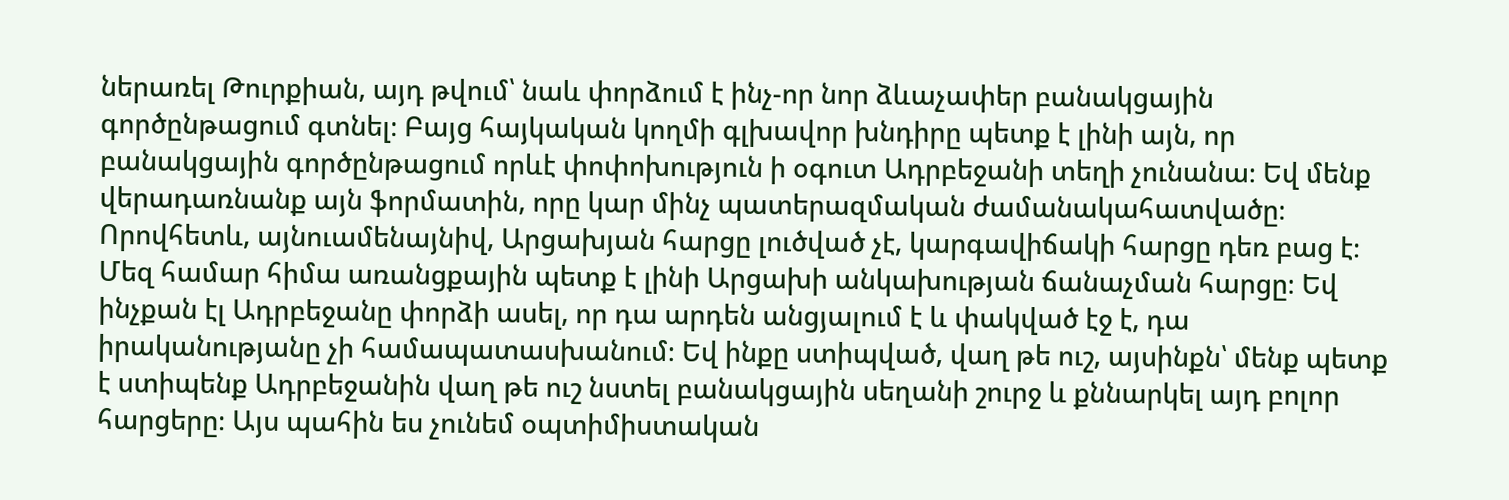ներառել Թուրքիան, այդ թվում՝ նաև փորձում է ինչ-որ նոր ձևաչափեր բանակցային գործընթացում գտնել։ Բայց հայկական կողմի գլխավոր խնդիրը պետք է լինի այն, որ բանակցային գործընթացում որևէ փոփոխություն ի օգուտ Ադրբեջանի տեղի չունանա։ Եվ մենք վերադառնանք այն ֆորմատին, որը կար մինչ պատերազմական ժամանակահատվածը։ Որովհետև, այնուամենայնիվ, Արցախյան հարցը լուծված չէ, կարգավիճակի հարցը դեռ բաց է։ Մեզ համար հիմա առանցքային պետք է լինի Արցախի անկախության ճանաչման հարցը։ Եվ ինչքան էլ Ադրբեջանը փորձի ասել, որ դա արդեն անցյալում է և փակված էջ է, դա իրականությանը չի համապատասխանում։ Եվ ինքը ստիպված, վաղ թե ուշ, այսինքն՝ մենք պետք է ստիպենք Ադրբեջանին վաղ թե ուշ նստել բանակցային սեղանի շուրջ և քննարկել այդ բոլոր հարցերը։ Այս պահին ես չունեմ օպտիմիստական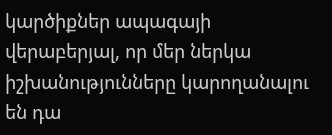կարծիքներ ապագայի վերաբերյալ, որ մեր ներկա իշխանությունները կարողանալու են դա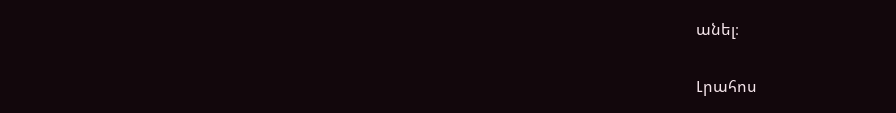անել։


Լրահոս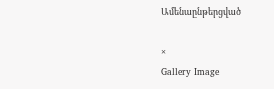Ամենաընթերցված

×
Gallery Image